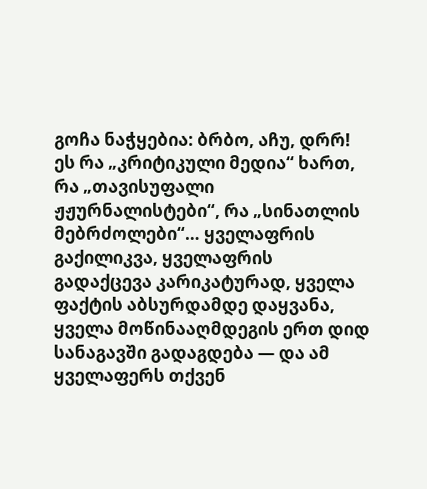გოჩა ნაჭყებია: ბრბო, აჩუ, დრრ!
ეს რა „კრიტიკული მედია“ ხართ, რა „თავისუფალი ჟჟურნალისტები“, რა „სინათლის მებრძოლები“… ყველაფრის გაქილიკვა, ყველაფრის გადაქცევა კარიკატურად, ყველა ფაქტის აბსურდამდე დაყვანა, ყველა მოწინააღმდეგის ერთ დიდ სანაგავში გადაგდება — და ამ ყველაფერს თქვენ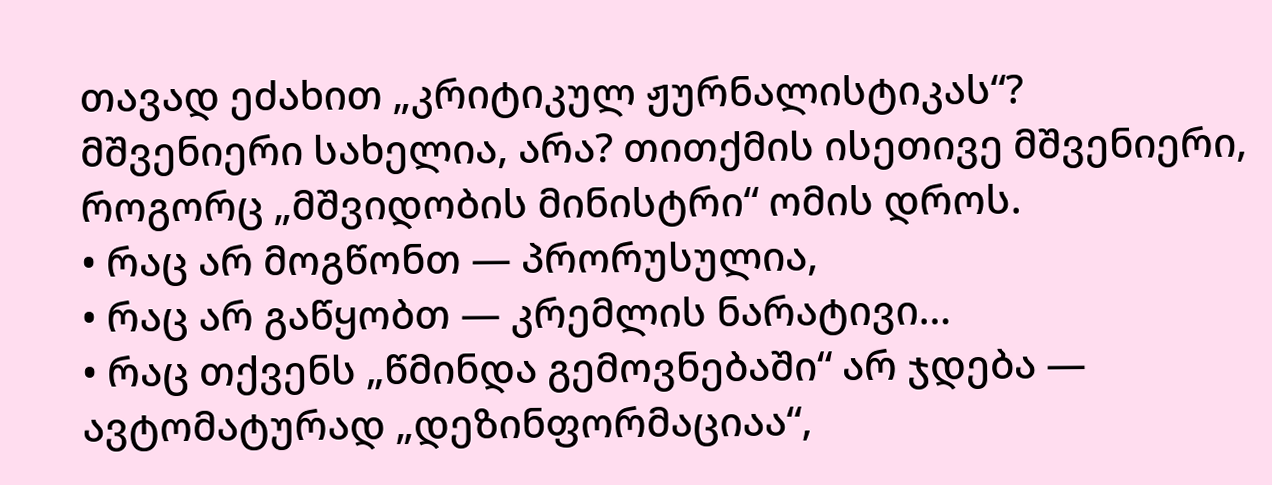თავად ეძახით „კრიტიკულ ჟურნალისტიკას“?
მშვენიერი სახელია, არა? თითქმის ისეთივე მშვენიერი, როგორც „მშვიდობის მინისტრი“ ომის დროს.
• რაც არ მოგწონთ — პრორუსულია,
• რაც არ გაწყობთ — კრემლის ნარატივი…
• რაც თქვენს „წმინდა გემოვნებაში“ არ ჯდება — ავტომატურად „დეზინფორმაციაა“,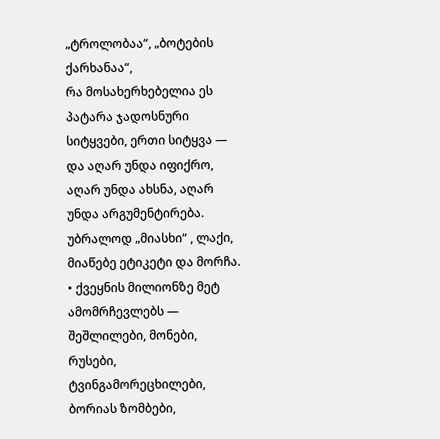„ტროლობაა“, „ბოტების ქარხანაა“,
რა მოსახერხებელია ეს პატარა ჯადოსნური სიტყვები, ერთი სიტყვა — და აღარ უნდა იფიქრო, აღარ უნდა ახსნა, აღარ უნდა არგუმენტირება. უბრალოდ „მიასხი“ , ლაქი, მიაწებე ეტიკეტი და მორჩა.
• ქვეყნის მილიონზე მეტ ამომრჩევლებს — შეშლილები, მონები, რუსები, ტვინგამორეცხილები, ბორიას ზომბები,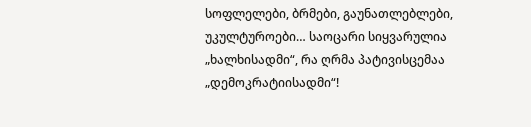სოფლელები, ბრმები, გაუნათლებლები, უკულტუროები… საოცარი სიყვარულია „ხალხისადმი“, რა ღრმა პატივისცემაა „დემოკრატიისადმი“!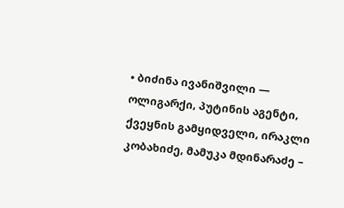• ბიძინა ივანიშვილი — ოლიგარქი, პუტინის აგენტი, ქვეყნის გამყიდველი, ირაკლი კობახიძე, მამუკა მდინარაძე –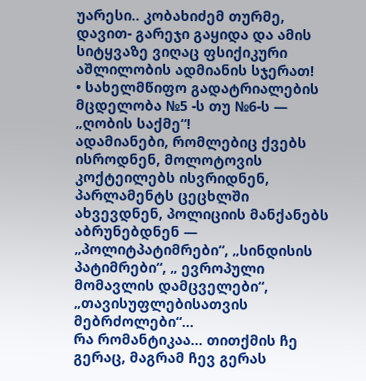უარესი.. კობახიძემ თურმე, დავით- გარეჯი გაყიდა და ამის სიტყვაზე ვიღაც ფსიქიკური აშლილობის ადმიანის სჯერათ!
• სახელმწიფო გადატრიალების მცდელობა №5 -ს თუ №6-ს — „ღობის საქმე“!
ადამიანები, რომლებიც ქვებს ისროდნენ, მოლოტოვის კოქტეილებს ისვრიდნენ, პარლამენტს ცეცხლში ახვევდნენ, პოლიციის მანქანებს აბრუნებდნენ — „პოლიტპატიმრები“, „სინდისის პატიმრები“, „ ევროპული მომავლის დამცველები“, „თავისუფლებისათვის მებრძოლები“…
რა რომანტიკაა… თითქმის ჩე გერაც, მაგრამ ჩევ გერას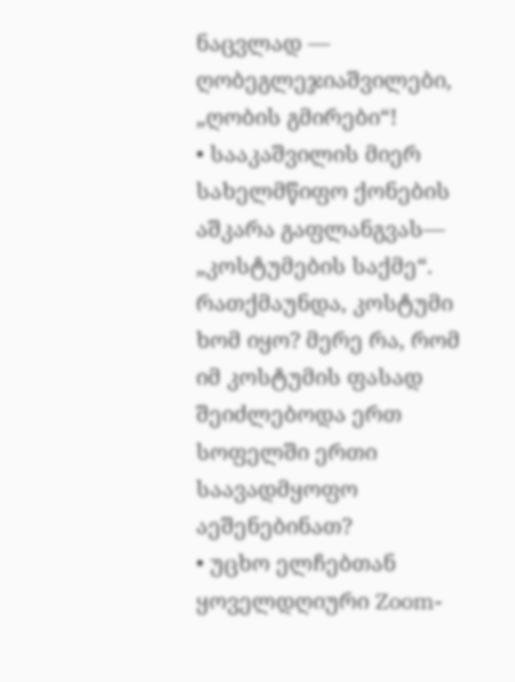ნაცვლად — ღობეგლეჯიაშვილები, „ღობის გმირები“!
• სააკაშვილის მიერ სახელმწიფო ქონების აშკარა გაფლანგვას— „კოსტუმების საქმე“. რათქმაუნდა, კოსტუმი ხომ იყო? მერე რა, რომ იმ კოსტუმის ფასად შეიძლებოდა ერთ სოფელში ერთი საავადმყოფო აეშენებინათ?
• უცხო ელჩებთან ყოველდღიური Zoom-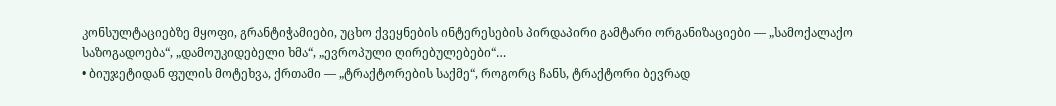კონსულტაციებზე მყოფი, გრანტიჭამიები, უცხო ქვეყნების ინტერესების პირდაპირი გამტარი ორგანიზაციები — „სამოქალაქო საზოგადოება“, „დამოუკიდებელი ხმა“, „ევროპული ღირებულებები“…
• ბიუჯეტიდან ფულის მოტეხვა, ქრთამი — „ტრაქტორების საქმე“, როგორც ჩანს, ტრაქტორი ბევრად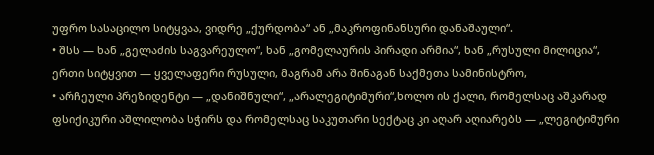უფრო სასაცილო სიტყვაა, ვიდრე „ქურდობა“ ან „მაკროფინანსური დანაშაული“.
• შსს — ხან „გელაძის საგვარეულო“, ხან „გომელაურის პირადი არმია“, ხან „რუსული მილიცია“, ერთი სიტყვით — ყველაფერი რუსული, მაგრამ არა შინაგან საქმეთა სამინისტრო,
• არჩეული პრეზიდენტი — „დანიშნული“, „არალეგიტიმური“,ხოლო ის ქალი, რომელსაც აშკარად ფსიქიკური აშლილობა სჭირს და რომელსაც საკუთარი სექტაც კი აღარ აღიარებს — „ლეგიტიმური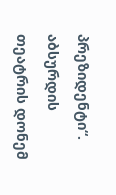პრეზიდენტი“.
აბსურდის თეატრის დონემ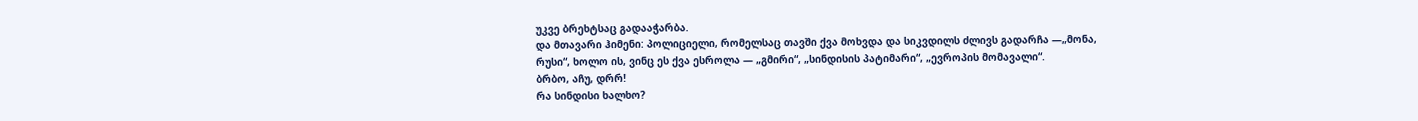უკვე ბრეხტსაც გადააჭარბა.
და მთავარი ჰიმენი: პოლიციელი, რომელსაც თავში ქვა მოხვდა და სიკვდილს ძლივს გადარჩა —„მონა, რუსი“, ხოლო ის, ვინც ეს ქვა ესროლა — „გმირი“, „სინდისის პატიმარი“, „ევროპის მომავალი“.
ბრბო, აჩუ, დრრ!
რა სინდისი ხალხო?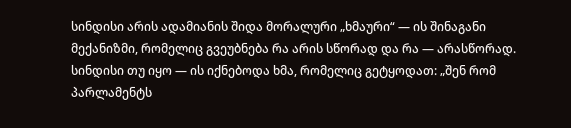სინდისი არის ადამიანის შიდა მორალური „ხმაური“ — ის შინაგანი მექანიზმი, რომელიც გვეუბნება რა არის სწორად და რა — არასწორად. სინდისი თუ იყო — ის იქნებოდა ხმა, რომელიც გეტყოდათ: „შენ რომ პარლამენტს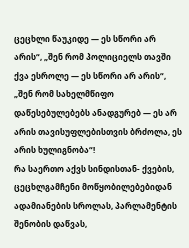ცეცხლი წაუკიდე — ეს სწორი არ არის“, „შენ რომ პოლიციელს თავში ქვა ესროლე — ეს სწორი არ არის“, „შენ რომ სახელმწიფო დაწესებულებებს ანადგურებ — ეს არ არის თავისუფლებისთვის ბრძოლა, ეს არის ხულიგნობა“!
რა საერთო აქვს სინდისთან- ქვების, ცეცხლგამჩენი მოწყობილებებიდან ადამიანების სროლას, პარლამენტის შენობის დაწვას,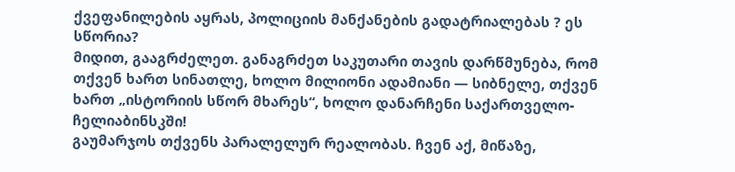ქვეფანილების აყრას, პოლიციის მანქანების გადატრიალებას ? ეს სწორია?
მიდით, გააგრძელეთ. განაგრძეთ საკუთარი თავის დარწმუნება, რომ თქვენ ხართ სინათლე, ხოლო მილიონი ადამიანი — სიბნელე, თქვენ ხართ „ისტორიის სწორ მხარეს“, ხოლო დანარჩენი საქართველო- ჩელიაბინსკში!
გაუმარჯოს თქვენს პარალელურ რეალობას. ჩვენ აქ, მიწაზე,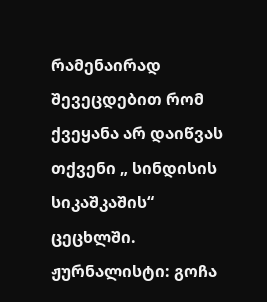რამენაირად შევეცდებით რომ ქვეყანა არ დაიწვას თქვენი „ სინდისის სიკაშკაშის“ ცეცხლში.
ჟურნალისტი: გოჩა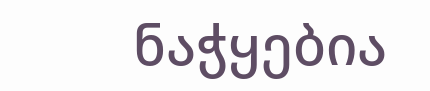ნაჭყებია